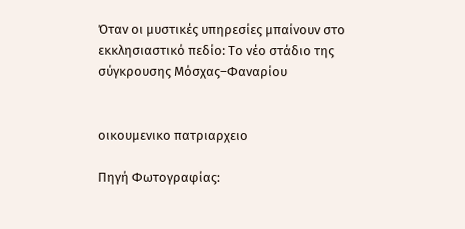Όταν οι μυστικές υπηρεσίες μπαίνουν στο εκκλησιαστικό πεδίο: Tο νέο στάδιο της σύγκρουσης Μόσχας–Φαναρίου


οικουμενικο πατριαρχειο

Πηγή Φωτογραφίας: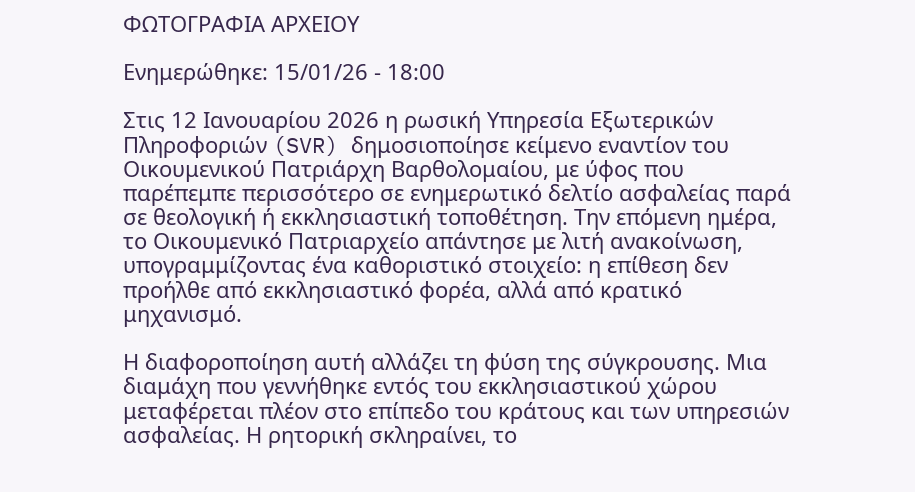ΦΩΤΟΓΡΑΦΙΑ ΑΡΧΕΙΟΥ

Ενημερώθηκε: 15/01/26 - 18:00

Στις 12 Ιανουαρίου 2026 η ρωσική Υπηρεσία Εξωτερικών Πληροφοριών (SVR) δημοσιοποίησε κείμενο εναντίον του Οικουμενικού Πατριάρχη Βαρθολομαίου, με ύφος που παρέπεμπε περισσότερο σε ενημερωτικό δελτίο ασφαλείας παρά σε θεολογική ή εκκλησιαστική τοποθέτηση. Την επόμενη ημέρα, το Οικουμενικό Πατριαρχείο απάντησε με λιτή ανακοίνωση, υπογραμμίζοντας ένα καθοριστικό στοιχείο: η επίθεση δεν προήλθε από εκκλησιαστικό φορέα, αλλά από κρατικό μηχανισμό.

Η διαφοροποίηση αυτή αλλάζει τη φύση της σύγκρουσης. Μια διαμάχη που γεννήθηκε εντός του εκκλησιαστικού χώρου μεταφέρεται πλέον στο επίπεδο του κράτους και των υπηρεσιών ασφαλείας. Η ρητορική σκληραίνει, το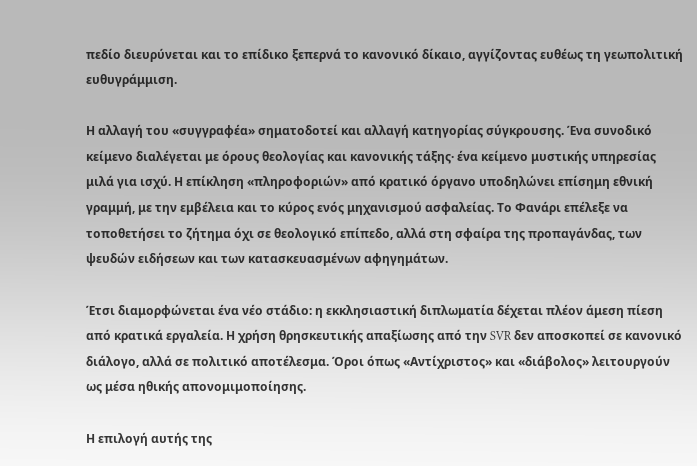πεδίο διευρύνεται και το επίδικο ξεπερνά το κανονικό δίκαιο, αγγίζοντας ευθέως τη γεωπολιτική ευθυγράμμιση.

Η αλλαγή του «συγγραφέα» σηματοδοτεί και αλλαγή κατηγορίας σύγκρουσης. Ένα συνοδικό κείμενο διαλέγεται με όρους θεολογίας και κανονικής τάξης· ένα κείμενο μυστικής υπηρεσίας μιλά για ισχύ. Η επίκληση «πληροφοριών» από κρατικό όργανο υποδηλώνει επίσημη εθνική γραμμή, με την εμβέλεια και το κύρος ενός μηχανισμού ασφαλείας. Το Φανάρι επέλεξε να τοποθετήσει το ζήτημα όχι σε θεολογικό επίπεδο, αλλά στη σφαίρα της προπαγάνδας, των ψευδών ειδήσεων και των κατασκευασμένων αφηγημάτων.

Έτσι διαμορφώνεται ένα νέο στάδιο: η εκκλησιαστική διπλωματία δέχεται πλέον άμεση πίεση από κρατικά εργαλεία. Η χρήση θρησκευτικής απαξίωσης από την SVR δεν αποσκοπεί σε κανονικό διάλογο, αλλά σε πολιτικό αποτέλεσμα. Όροι όπως «Αντίχριστος» και «διάβολος» λειτουργούν ως μέσα ηθικής απονομιμοποίησης.

Η επιλογή αυτής της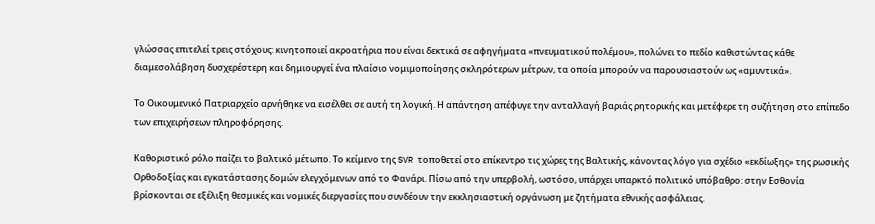γλώσσας επιτελεί τρεις στόχους: κινητοποιεί ακροατήρια που είναι δεκτικά σε αφηγήματα «πνευματικού πολέμου», πολώνει το πεδίο καθιστώντας κάθε διαμεσολάβηση δυσχερέστερη και δημιουργεί ένα πλαίσιο νομιμοποίησης σκληρότερων μέτρων, τα οποία μπορούν να παρουσιαστούν ως «αμυντικά».

Το Οικουμενικό Πατριαρχείο αρνήθηκε να εισέλθει σε αυτή τη λογική. Η απάντηση απέφυγε την ανταλλαγή βαριάς ρητορικής και μετέφερε τη συζήτηση στο επίπεδο των επιχειρήσεων πληροφόρησης.

Καθοριστικό ρόλο παίζει το βαλτικό μέτωπο. Το κείμενο της SVR τοποθετεί στο επίκεντρο τις χώρες της Βαλτικής, κάνοντας λόγο για σχέδιο «εκδίωξης» της ρωσικής Ορθοδοξίας και εγκατάστασης δομών ελεγχόμενων από το Φανάρι. Πίσω από την υπερβολή, ωστόσο, υπάρχει υπαρκτό πολιτικό υπόβαθρο: στην Εσθονία βρίσκονται σε εξέλιξη θεσμικές και νομικές διεργασίες που συνδέουν την εκκλησιαστική οργάνωση με ζητήματα εθνικής ασφάλειας.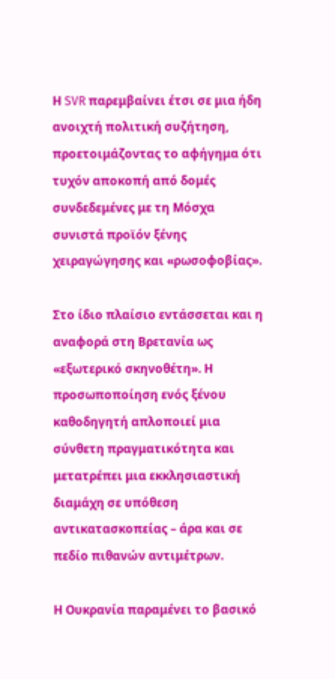Η SVR παρεμβαίνει έτσι σε μια ήδη ανοιχτή πολιτική συζήτηση, προετοιμάζοντας το αφήγημα ότι τυχόν αποκοπή από δομές συνδεδεμένες με τη Μόσχα συνιστά προϊόν ξένης χειραγώγησης και «ρωσοφοβίας».

Στο ίδιο πλαίσιο εντάσσεται και η αναφορά στη Βρετανία ως «εξωτερικό σκηνοθέτη». Η προσωποποίηση ενός ξένου καθοδηγητή απλοποιεί μια σύνθετη πραγματικότητα και μετατρέπει μια εκκλησιαστική διαμάχη σε υπόθεση αντικατασκοπείας – άρα και σε πεδίο πιθανών αντιμέτρων.

Η Ουκρανία παραμένει το βασικό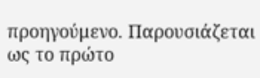προηγούμενο. Παρουσιάζεται ως το πρώτο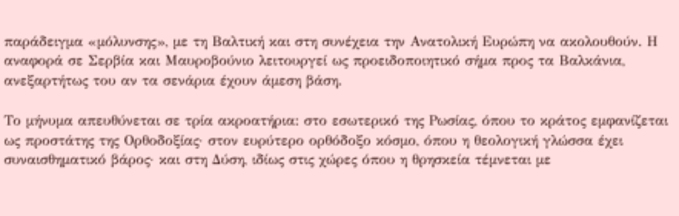παράδειγμα «μόλυνσης», με τη Βαλτική και στη συνέχεια την Ανατολική Ευρώπη να ακολουθούν. Η αναφορά σε Σερβία και Μαυροβούνιο λειτουργεί ως προειδοποιητικό σήμα προς τα Βαλκάνια, ανεξαρτήτως του αν τα σενάρια έχουν άμεση βάση.

Το μήνυμα απευθύνεται σε τρία ακροατήρια: στο εσωτερικό της Ρωσίας, όπου το κράτος εμφανίζεται ως προστάτης της Ορθοδοξίας· στον ευρύτερο ορθόδοξο κόσμο, όπου η θεολογική γλώσσα έχει συναισθηματικό βάρος· και στη Δύση, ιδίως στις χώρες όπου η θρησκεία τέμνεται με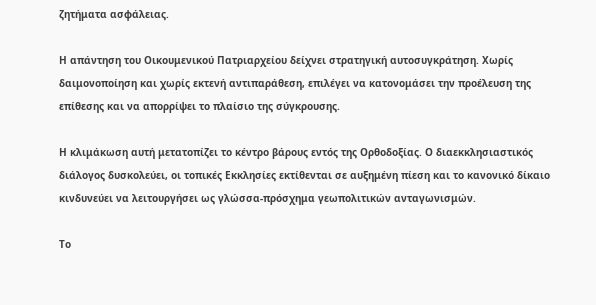ζητήματα ασφάλειας.

Η απάντηση του Οικουμενικού Πατριαρχείου δείχνει στρατηγική αυτοσυγκράτηση. Χωρίς δαιμονοποίηση και χωρίς εκτενή αντιπαράθεση, επιλέγει να κατονομάσει την προέλευση της επίθεσης και να απορρίψει το πλαίσιο της σύγκρουσης.

Η κλιμάκωση αυτή μετατοπίζει το κέντρο βάρους εντός της Ορθοδοξίας. Ο διαεκκλησιαστικός διάλογος δυσκολεύει, οι τοπικές Εκκλησίες εκτίθενται σε αυξημένη πίεση και το κανονικό δίκαιο κινδυνεύει να λειτουργήσει ως γλώσσα-πρόσχημα γεωπολιτικών ανταγωνισμών.

Το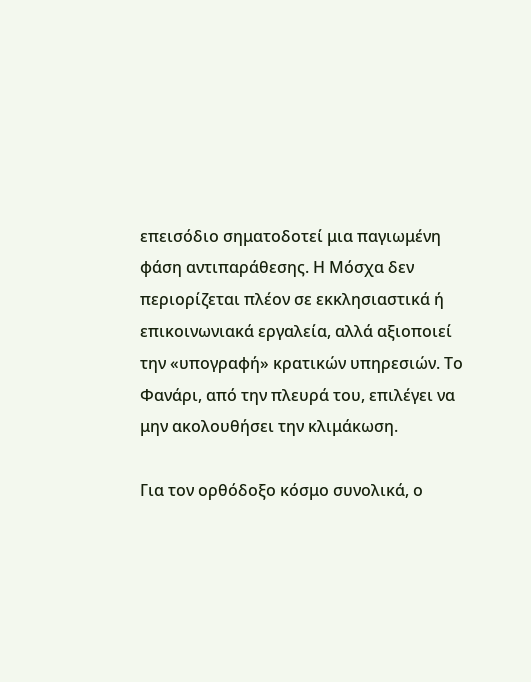επεισόδιο σηματοδοτεί μια παγιωμένη φάση αντιπαράθεσης. Η Μόσχα δεν περιορίζεται πλέον σε εκκλησιαστικά ή επικοινωνιακά εργαλεία, αλλά αξιοποιεί την «υπογραφή» κρατικών υπηρεσιών. Το Φανάρι, από την πλευρά του, επιλέγει να μην ακολουθήσει την κλιμάκωση.

Για τον ορθόδοξο κόσμο συνολικά, ο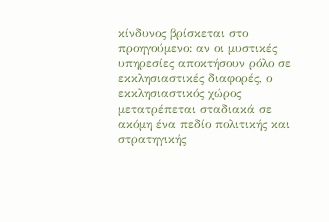κίνδυνος βρίσκεται στο προηγούμενο: αν οι μυστικές υπηρεσίες αποκτήσουν ρόλο σε εκκλησιαστικές διαφορές, ο εκκλησιαστικός χώρος μετατρέπεται σταδιακά σε ακόμη ένα πεδίο πολιτικής και στρατηγικής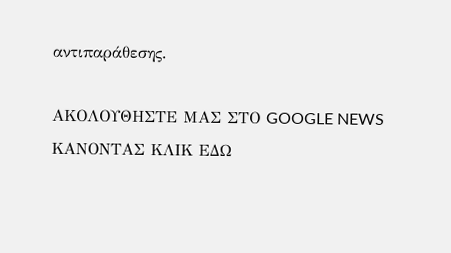αντιπαράθεσης.

ΑΚΟΛΟΥΘΗΣΤΕ ΜΑΣ ΣΤΟ GOOGLE NEWS ΚΑΝΟΝΤΑΣ ΚΛΙΚ ΕΔΩ